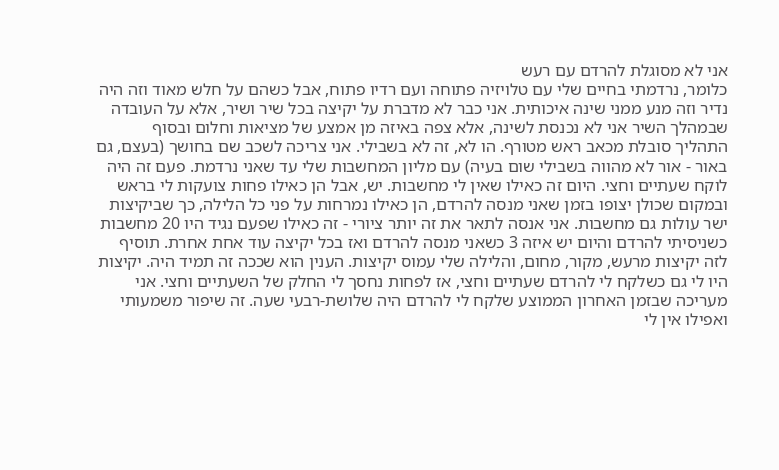אני לא מסוגלת להרדם עם רעש
כלומר, נרדמתי בחיים שלי עם טלויזיה פתוחה ועם רדיו פתוח, אבל כשהם על חלש מאוד וזה היה נדיר וזה מנע ממני שינה איכותית. אני כבר לא מדברת על יקיצה בכל שיר ושיר, אלא על העובדה שבמהלך השיר אני לא נכנסת לשינה, אלא צפה באיזה מן אמצע של מציאות וחלום ובסוף התהליך סובלת מכאב ראש מטורף. הו לא, זה לא בשבילי. אני צריכה לשכב שם בחושך (בעצם, גם באור - אור לא מהווה בשבילי שום בעיה) עם מליון המחשבות שלי עד שאני נרדמת. פעם זה היה לוקח שעתיים וחצי. היום זה כאילו שאין לי מחשבות. יש, אבל הן כאילו פחות צועקות לי בראש ובמקום שכולן יצופו בזמן שאני מנסה להרדם, הן כאילו נמרחות על פני כל הלילה, כך שביקיצות ישר עולות גם מחשבות. אני אנסה לתאר את זה יותר ציורי - זה כאילו שפעם נגיד היו 20 מחשבות כשניסיתי להרדם והיום יש איזה 3 כשאני מנסה להרדם ואז בכל יקיצה עוד אחת אחרת. תוסיף לזה יקיצות מרעש, מקור, מחום, והלילה שלי עמוס יקיצות. הענין הוא שככה זה תמיד היה. יקיצות היו לי גם כשלקח לי להרדם שעתיים וחצי, אז לפחות נחסך לי החלק של השעתיים וחצי. אני מעריכה שבזמן האחרון הממוצע שלקח לי להרדם היה שלושת-רבעי שעה. זה שיפור משמעותי ואפילו אין לי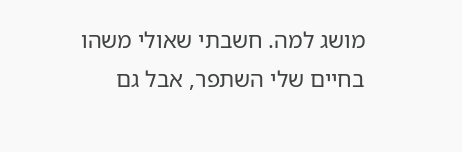מושג למה. חשבתי שאולי משהו בחיים שלי השתפר, אבל גם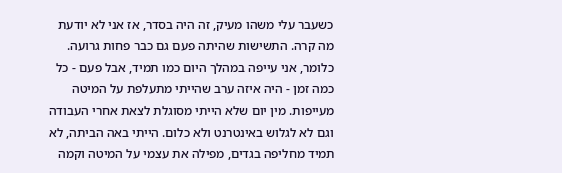כשעבר עלי משהו מעיק, זה היה בסדר, אז אני לא יודעת מה קרה. התשישות שהיתה פעם גם כבר פחות גרועה. כלומר, אני עייפה במהלך היום כמו תמיד, אבל פעם - כל כמה זמן - היה איזה ערב שהייתי מתעלפת על המיטה מעייפות. מין יום שלא הייתי מסוגלת לצאת אחרי העבודה וגם לא לגלוש באינטרנט ולא כלום. הייתי באה הביתה, לא תמיד מחליפה בגדים, מפילה את עצמי על המיטה וקמה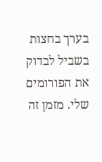בערך בחצות בשביל לבדוק את הפורומים שלי. מזמן זה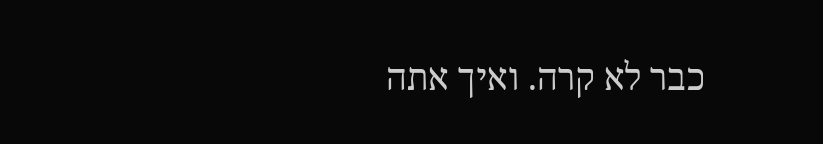כבר לא קרה. ואיך אתה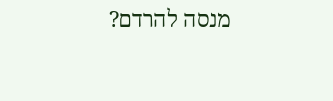מנסה להרדם?